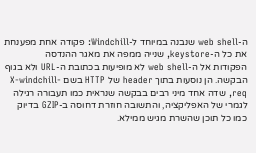ה-web shell שנבנה במיוחד ל-Windchill: פקודה אחת מפענחת את כל ה-keystore, שנייה ממפה את מאגר ההנדסה
הפקודות אל ה-web shell לא מופיעות בכתובת ה-URL ולא בגוף הבקשה. הן נוסעות בתוך header של HTTP בשם X-windchill-req, שדה אחד מיני רבים בבקשה שנראית כמו תעבורה רגילה לגמרי של האפליקציה, והתשובה חוזרת דחוסה ב-GZIP בדיוק כמו כל תוכן שהשרת מגיש ממילא.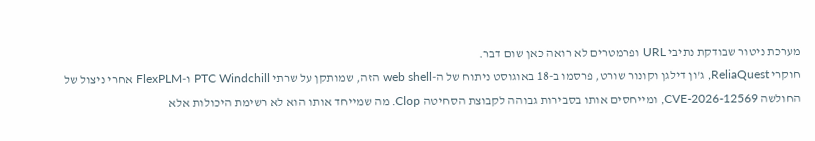מערכת ניטור שבודקת נתיבי URL ופרמטרים לא רואה כאן שום דבר.
חוקרי ReliaQuest, ג'ון דילגן וקונור שורט, פרסמו ב-18 באוגוסט ניתוח של ה-web shell הזה, שמותקן על שרתי PTC Windchill ו-FlexPLM אחרי ניצול של החולשה CVE-2026-12569, ומייחסים אותו בסבירות גבוהה לקבוצת הסחיטה Clop. מה שמייחד אותו הוא לא רשימת היכולות אלא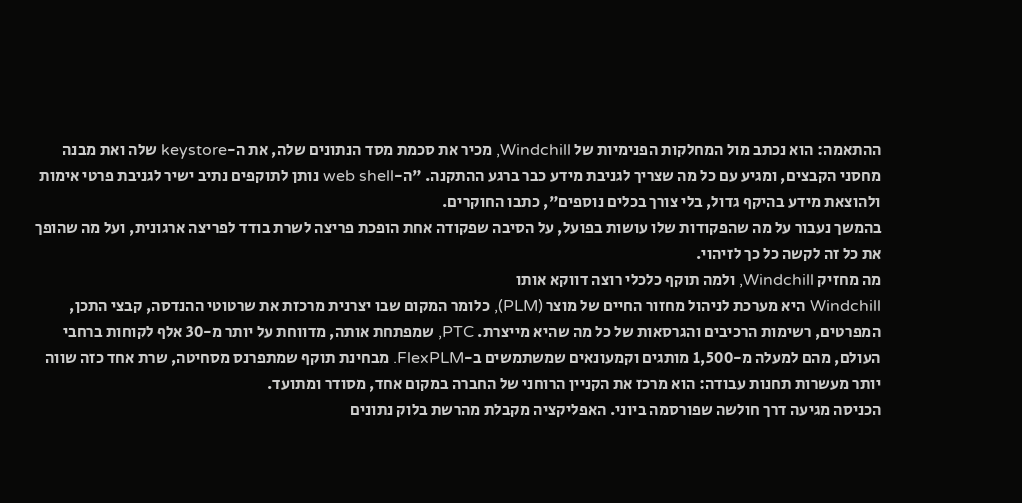ההתאמה: הוא נכתב מול המחלקות הפנימיות של Windchill, מכיר את סכמת מסד הנתונים שלה, את ה-keystore שלה ואת מבנה מחסני הקבצים, ומגיע עם כל מה שצריך לגניבת מידע כבר ברגע ההתקנה. "ה-web shell נותן לתוקפים נתיב ישיר לגניבת פרטי אימות ולהוצאת מידע בהיקף גדול, בלי צורך בכלים נוספים", כתבו החוקרים.
בהמשך נעבור על מה שהפקודות שלו עושות בפועל, על הסיבה שפקודה אחת הופכת פריצה לשרת בודד לפריצה ארגונית, ועל מה שהופך את כל זה לקשה כל כך לזיהוי.
מה מחזיק Windchill, ולמה תוקף כלכלי רוצה דווקא אותו
Windchill היא מערכת לניהול מחזור החיים של מוצר (PLM), כלומר המקום שבו יצרנית מרכזת את שרטוטי ההנדסה, קבצי התכן, המפרטים, רשימות הרכיבים והגרסאות של כל מה שהיא מייצרת. PTC, שמפתחת אותה, מדווחת על יותר מ-30 אלף לקוחות ברחבי העולם, מהם למעלה מ-1,500 מותגים וקמעונאים שמשתמשים ב-FlexPLM. מבחינת תוקף שמתפרנס מסחיטה, שרת אחד כזה שווה יותר מעשרות תחנות עבודה: הוא מרכז את הקניין הרוחני של החברה במקום אחד, מסודר ומתועד.
הכניסה מגיעה דרך חולשה שפורסמה ביוני. האפליקציה מקבלת מהרשת בלוק נתונים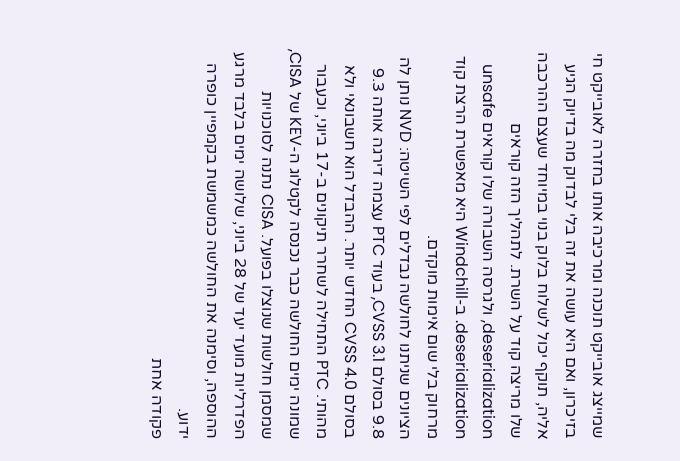שמייצג אובייקט תוכנה ומרכיבה אותו בחזרה לאובייקט חי בזיכרון, ואם היא עושה את זה בלי לבדוק מה בדיוק הגיע אליה, תוקף יכול לשלוח בלוק בנוי במיוחד שעצם ההרכבה שלו מריצה קוד על השרת. לתהליך הזה קוראים deserialization, ולגרסה השבורה שלו קוראים unsafe deserialization. ב-Windchill היא מאפשרת הרצת קוד מרחוק בלי שום אימות מוקדם.
הציונים שניתנו לחולשה נבדלים לפי השיטה: NVD נותן לה 9.8 בסולם CVSS 3.1, בעוד PTC עצמה דירגה אותה 9.3 בסולם CVSS 4.0 החדש יותר. ההבדל הוא חשבונאי ולא מהותי. PTC התחילה לשחרר תיקונים ב-17 ביוני, וכעבור שמונה ימים החולשה כבר נכנסה לקטלוג ה-KEV של CISA, שמסמן חולשות שנוצלו בפועל. CISA נתנה לסוכנויות הפדרליות מועד יעד של 28 ביוני, שלושה ימים בלבד מרגע ההוספה, וסימנה את החולשה כמשמשת בקמפיין כופרה ידוע.
פקודה אחת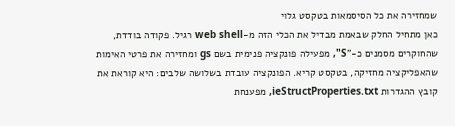שמחזירה את כל הסיסמאות בטקסט גלוי
כאן מתחיל החלק שבאמת מבדיל את הכלי הזה מ-web shell רגיל. פקודה בודדת, שהחוקרים מסמנים כ-"S", מפעילה פונקציה פנימית בשם gs ומחזירה את פרטי האימות שהאפליקציה מחזיקה, בטקסט קריא. הפונקציה עובדת בשלושה שלבים: היא קוראת את קובץ ההגדרות ieStructProperties.txt, מפענחת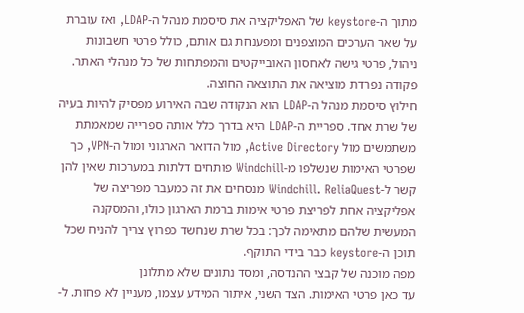מתוך ה-keystore של האפליקציה את סיסמת מנהל ה-LDAP, ואז עוברת על שאר הערכים המוצפנים ומפענחת גם אותם, כולל פרטי חשבונות ניהול, פרטי גישה לאחסון האובייקטים והמפתחות של כל מנהלי האתר. פקודה נפרדת מוציאה את התוצאה החוצה.
חילוץ סיסמת מנהל ה-LDAP הוא הנקודה שבה האירוע מפסיק להיות בעיה של שרת אחד. ספריית ה-LDAP היא בדרך כלל אותה ספרייה שמאמתת משתמשים מול Active Directory, מול הדואר הארגוני ומול ה-VPN, כך שפרטי האימות שנשלפו מ-Windchill פותחים דלתות במערכות שאין להן קשר ל-Windchill. ReliaQuest מנסחים את זה כמעבר מפריצה של אפליקציה אחת לפריצת פרטי אימות ברמת הארגון כולו, והמסקנה המעשית שלהם מתאימה לכך: בכל שרת שנחשד כפרוץ צריך להניח שכל תוכן ה-keystore כבר בידי התוקף.
מפה מוכנה של קבצי ההנדסה, ומסד נתונים שלא מתלונן
עד כאן פרטי האימות. הצד השני, איתור המידע עצמו, מעניין לא פחות. ל-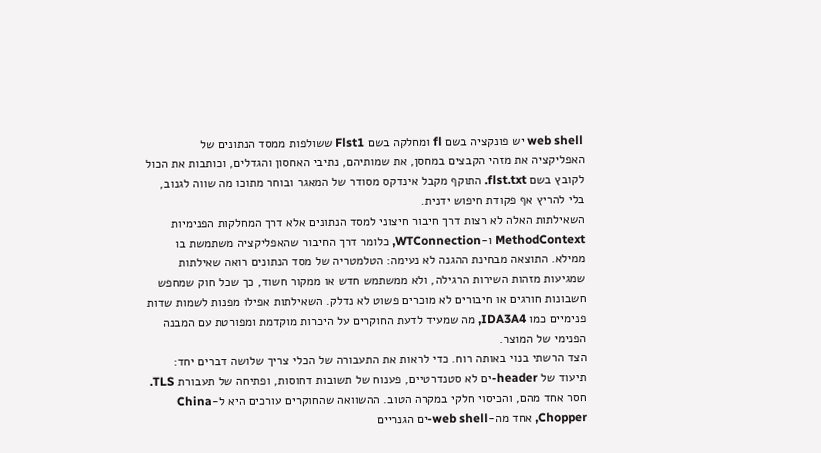web shell יש פונקציה בשם fl ומחלקה בשם Flst1 ששולפות ממסד הנתונים של האפליקציה את מזהי הקבצים במחסן, את שמותיהם, נתיבי האחסון והגדלים, וכותבות את הכול לקובץ בשם flst.txt. התוקף מקבל אינדקס מסודר של המאגר ובוחר מתוכו מה שווה לגנוב, בלי להריץ אף פקודת חיפוש ידנית.
השאילתות האלה לא רצות דרך חיבור חיצוני למסד הנתונים אלא דרך המחלקות הפנימיות MethodContext ו-WTConnection, כלומר דרך החיבור שהאפליקציה משתמשת בו ממילא. התוצאה מבחינת ההגנה לא נעימה: הטלמטריה של מסד הנתונים רואה שאילתות שמגיעות מזהות השירות הרגילה, ולא ממשתמש חדש או ממקור חשוד, כך שכל חוק שמחפש חשבונות חורגים או חיבורים לא מוכרים פשוט לא נדלק. השאילתות אפילו מפנות לשמות שדות פנימיים כמו IDA3A4, מה שמעיד לדעת החוקרים על היכרות מוקדמת ומפורטת עם המבנה הפנימי של המוצר.
הצד הרשתי בנוי באותה רוח. כדי לראות את התעבורה של הכלי צריך שלושה דברים יחד: תיעוד של header-ים לא סטנדרטיים, פענוח של תשובות דחוסות, ופתיחה של תעבורת TLS. חסר אחד מהם, והכיסוי חלקי במקרה הטוב. ההשוואה שהחוקרים עורכים היא ל-China Chopper, אחד מה-web shell-ים הגנריים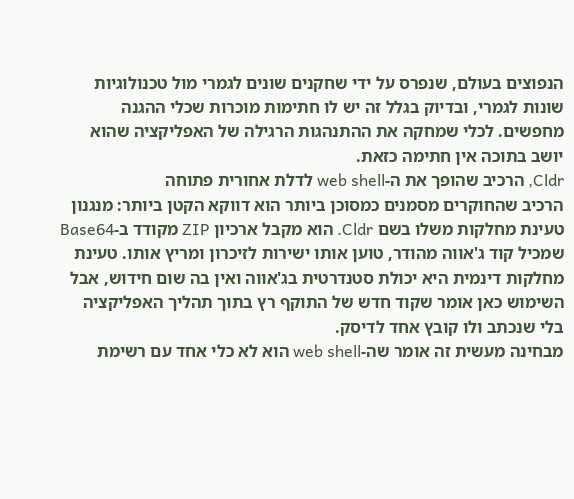הנפוצים בעולם, שנפרס על ידי שחקנים שונים לגמרי מול טכנולוגיות שונות לגמרי, ובדיוק בגלל זה יש לו חתימות מוכרות שכלי ההגנה מחפשים. לכלי שמחקה את ההתנהגות הרגילה של האפליקציה שהוא יושב בתוכה אין חתימה כזאת.
Cldr, הרכיב שהופך את ה-web shell לדלת אחורית פתוחה
הרכיב שהחוקרים מסמנים כמסוכן ביותר הוא דווקא הקטן ביותר: מנגנון טעינת מחלקות משלו בשם Cldr. הוא מקבל ארכיון ZIP מקודד ב-Base64 שמכיל קוד ג'אווה מהודר, טוען אותו ישירות לזיכרון ומריץ אותו. טעינת מחלקות דינמית היא יכולת סטנדרטית בג'אווה ואין בה שום חידוש, אבל השימוש כאן אומר שקוד חדש של התוקף רץ בתוך תהליך האפליקציה בלי שנכתב ולו קובץ אחד לדיסק.
מבחינה מעשית זה אומר שה-web shell הוא לא כלי אחד עם רשימת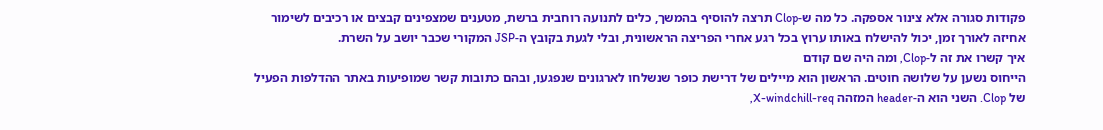פקודות סגורה אלא צינור אספקה. כל מה ש-Clop תרצה להוסיף בהמשך, כלים לתנועה רוחבית ברשת, מטענים שמצפינים קבצים או רכיבים לשימור אחיזה לאורך זמן, יכול להישלח באותו ערוץ בכל רגע אחרי הפריצה הראשונית, ובלי לגעת בקובץ ה-JSP המקורי שכבר יושב על השרת.
איך קשרו את זה ל-Clop, ומה היה שם קודם
הייחוס נשען על שלושה חוטים. הראשון הוא מיילים של דרישת כופר שנשלחו לארגונים שנפגעו, ובהם כתובות קשר שמופיעות באתר ההדלפות הפעיל של Clop. השני הוא ה-header המזהה X-windchill-req,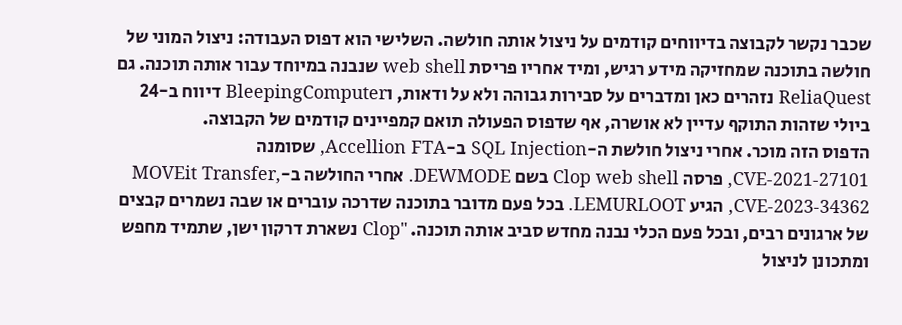שכבר נקשר לקבוצה בדיווחים קודמים על ניצול אותה חולשה. השלישי הוא דפוס העבודה: ניצול המוני של חולשה בתוכנה שמחזיקה מידע רגיש, ומיד אחריו פריסת web shell שנבנה במיוחד עבור אותה תוכנה. גם ReliaQuest נזהרים כאן ומדברים על סבירות גבוהה ולא על ודאות, וBleepingComputer דיווח ב-24 ביולי שזהות התוקף עדיין לא אושרה, אף שדפוס הפעולה תואם קמפיינים קודמים של הקבוצה.
הדפוס הזה מוכר. אחרי ניצול חולשת ה-SQL Injection ב-Accellion FTA, שסומנה CVE-2021-27101, פרסה Clop web shell בשם DEWMODE. אחרי החולשה ב-MOVEit Transfer, CVE-2023-34362, הגיע LEMURLOOT. בכל פעם מדובר בתוכנה שדרכה עוברים או שבה נשמרים קבצים של ארגונים רבים, ובכל פעם הכלי נבנה מחדש סביב אותה תוכנה. "Clop נשארת דרקון ישן, שתמיד מחפש ומתכונן לניצול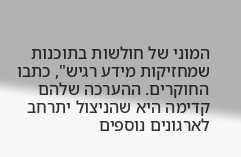המוני של חולשות בתוכנות שמחזיקות מידע רגיש", כתבו החוקרים. ההערכה שלהם קדימה היא שהניצול יתרחב לארגונים נוספים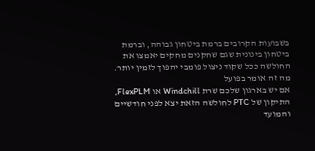בשבועות הקרובים ברמת ביטחון גבוהה, וברמת ביטחון בינונית שגם שחקנים מחקים יאמצו את החולשה ככל שקוד ניצול פומבי יהפוך לזמין יותר.
מה זה אומר בפועל
אם יש בארגון שלכם שרת Windchill או FlexPLM, התיקון של PTC לחולשה הזאת יצא לפני חודשיים והמועד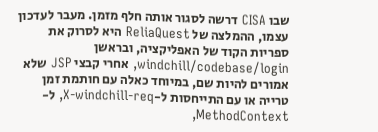שבו CISA דרשה לסגור אותה חלף מזמן. מעבר לעדכון עצמו, ההמלצה של ReliaQuest היא לסרוק את ספריות הקוד של האפליקציה, ובראשן windchill/codebase/login, אחרי קבצי JSP שלא אמורים להיות שם, במיוחד כאלה עם חותמת זמן טרייה או עם התייחסות ל-X-windchill-req, ל-MethodContext,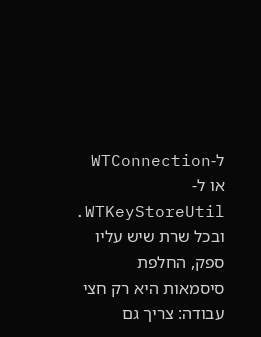ל-WTConnection או ל-WTKeyStoreUtil. ובכל שרת שיש עליו ספק, החלפת סיסמאות היא רק חצי עבודה: צריך גם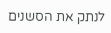לנתק את הסשנים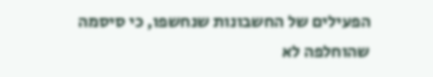הפעילים של החשבונות שנחשפו, כי סיסמה שהוחלפה לא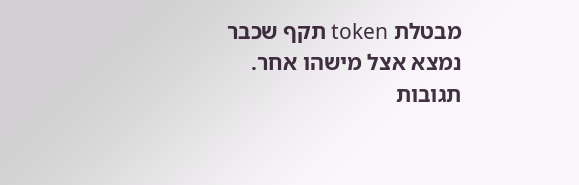מבטלת token תקף שכבר נמצא אצל מישהו אחר.
תגובות